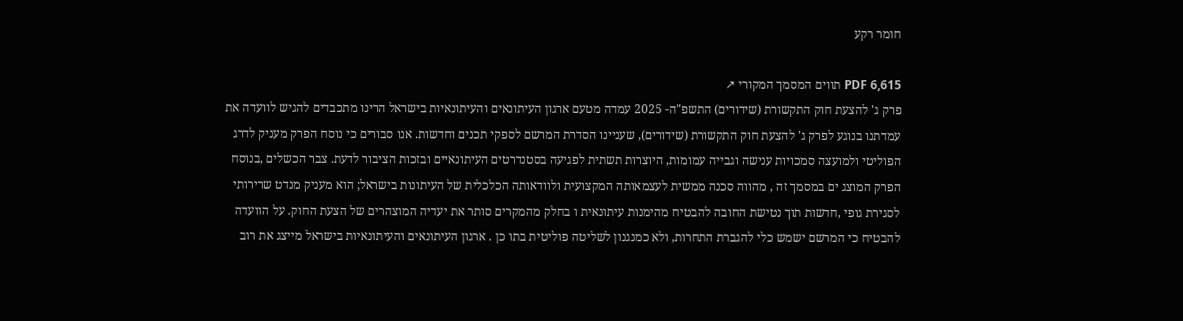חומר רקע

PDF 6,615 תווים המסמך המקורי ↗
פרק ג' להצעת חוק התקשורת (שידורים) התשפ"ה- 2025 עמדה מטעם ארגון העיתונאים והעיתונאיות בישראל הרינו מתכבדים להגיש לוועדה את עמדתנו בנוגע לפרק ג' להצעת חוק התקשורת (שידורים), שעניינו הסדרת המרשם לספקי תכנים וחדשות. אנו סבורים כי נוסח הפרק מעניק לדרג הפוליטי ולמועצה סמכויות ענישה וגבייה עמומות, היוצרות תשתית לפגיעה בסטנדרטים העיתונאיים ובזכות הציבור לדעת. צבר הכשלים ,בנוסח הפרק המוצג ים במסמך זה , מהווה סכנה ממשית לעצמאותה המקצועית ולוודאותה הכלכלית של העיתונות בישראל; הוא מעניק מנדט שרירותי לסגירת גופי ,חדשות תוך נטישת החובה להבטיח מהימנות עיתונאית ו בחלק מהמקרים סותר את יעדיה המוצהרים של הצעת החוק. על הוועדה להבטיח כי המרשם ישמש כלי להגברת התחרות, ולא כמנגנון לשליטה פוליטית בתו כן . ארגון העיתונאים והעיתונאיות בישראל מייצג את רוב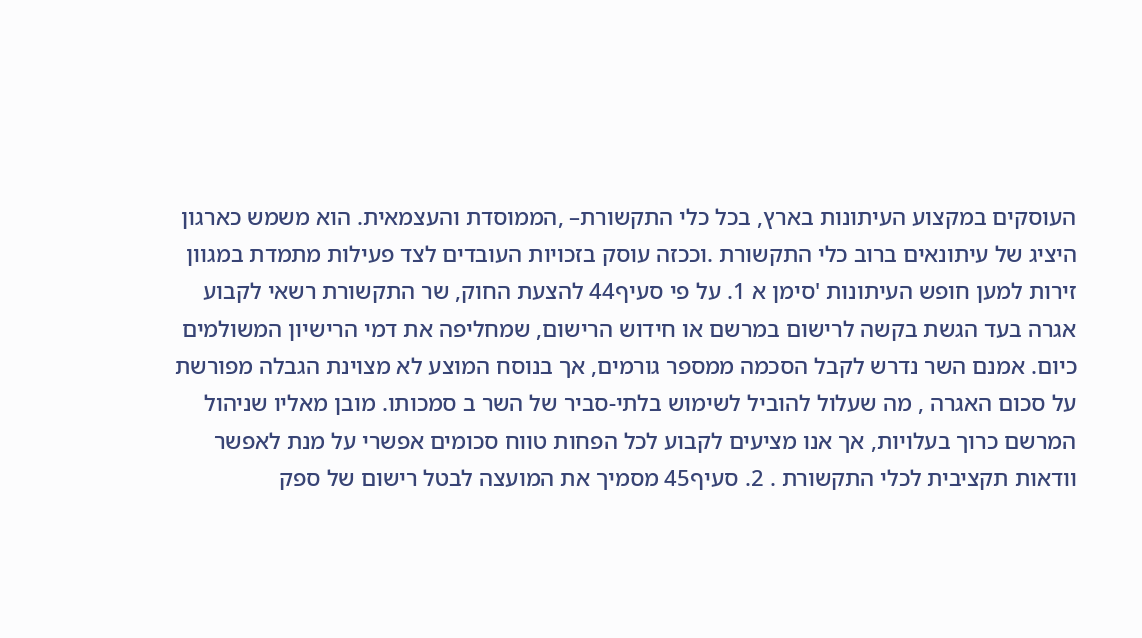העוסקים במקצוע העיתונות בארץ, בכל כלי התקשורת– ,הממוסדת והעצמאית. הוא משמש כארגון היציג של עיתונאים ברוב כלי התקשורת .וככזה עוסק בזכויות העובדים לצד פעילות מתמדת במגוון זירות למען חופש העיתונות 'סימן א 1. על פי סעיף44 להצעת החוק, שר התקשורת רשאי לקבוע אגרה בעד הגשת בקשה לרישום במרשם או חידוש הרישום, שמחליפה את דמי הרישיון המשולמים כיום. אמנם השר נדרש לקבל הסכמה ממספר גורמים, אך בנוסח המוצע לא מצוינת הגבלה מפורשת על סכום האגרה , מה שעלול להוביל לשימוש בלתי-סביר של השר ב סמכותו. מובן מאליו שניהול המרשם כרוך בעלויות, אך אנו מציעים לקבוע לכל הפחות טווח סכומים אפשרי על מנת לאפשר וודאות תקציבית לכלי התקשורת . 2. סעיף45 מסמיך את המועצה לבטל רישום של ספק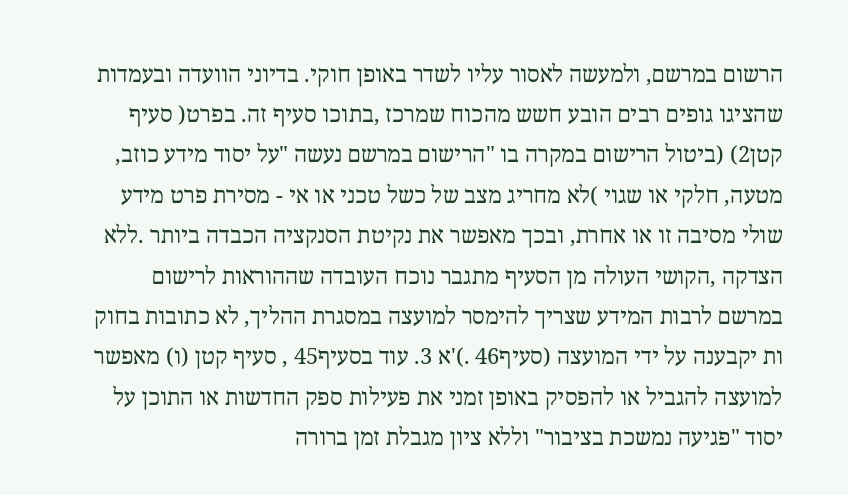הרשום במרשם, ולמעשה לאסור עליו לשדר באופן חוקי. בדיוני הוועדה ובעמדות שהציגו גופים רבים הובע חשש מהכוח שמרכז ,בתוכו סעיף זה. בפרט( סעיף קטן2) (ביטול הרישום במקרה בו "הרישום במרשם נעשה "על יסוד מידע כוזב, מטעה, חלקי או שגוי )לא מחריג מצב של כשל טכני או אי - מסירת פרט מידע שולי מסיבה זו או אחרת, ובכך מאפשר את נקיטת הסנקציה הכבדה ביותר .ללא הצדקה ,הקושי העולה מן הסעיף מתגבר נוכח העובדה שההוראות לרישום במרשם לרבות המידע שצריך להימסר למועצה במסגרת ההליך, לא כתובות בחוק ות יקבענה על ידי המועצה (סעיף46 .)'א 3. עוד בסעיף45 , סעיף קטן (ו) מאפשר למועצה להגביל או להפסיק באופן זמני את פעילות ספק החדשות או התוכן על יסוד "פגיעה נמשכת בציבור" וללא ציון מגבלת זמן ברורה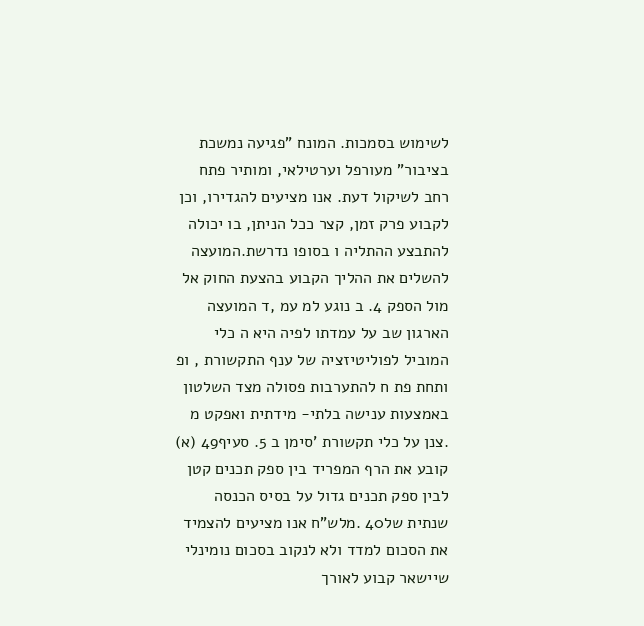לשימוש בסמכות. המונח "פגיעה נמשכת בציבור" מעורפל וערטילאי, ומותיר פתח רחב לשיקול דעת. אנו מציעים להגדירו, וכן לקבוע פרק זמן, קצר ככל הניתן, בו יכולה להתבצע ההתליה ו בסופו נדרשת.המועצה להשלים את ההליך הקבוע בהצעת החוק אל מול הספק 4. ב נוגע למ עמ ,ד המועצה הארגון שב על עמדתו לפיה היא ה כלי המוביל לפוליטיזציה של ענף התקשורת , ופ ותחת פת ח להתערבות פסולה מצד השלטון באמצעות ענישה בלתי- מידתית ואפקט מ .צנן על כלי תקשורת 'סימן ב 5. סעיף49 (א) קובע את הרף המפריד בין ספק תכנים קטן לבין ספק תכנים גדול על בסיס הכנסה שנתית של40 .מלש"ח אנו מציעים להצמיד את הסכום למדד ולא לנקוב בסכום נומינלי שיישאר קבוע לאורך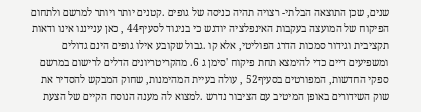שנים, שכן התוצאה הבלתי- רצויה תהיה כניסה של גופים .קטנים יותר ויותר למרשם ולתחום הפיקוח של המועצה בעקבות האינפלציה יודגש כי בניגוד לסעיף44 , כאן ענייננו אינו ודאות תקציבית וגידור סמכות הדרג הפוליטי, אלא קו .גבול שקובע אילו גופים הינם גדולים ומשפיעים דיים כדי להימצא תחת פיקוח 'סימן ג 6. מהקריטריונים הדלים לרישום במרשם ספקי החדשות, המפורטים בסעיף52 , עולה בעיית המהימנות, שחוק המבקש להסדיר את שוק השידורים באופן המיטיב עם הציבור נדרש .למצוא לה מענה הנוסח הקיים של הצעת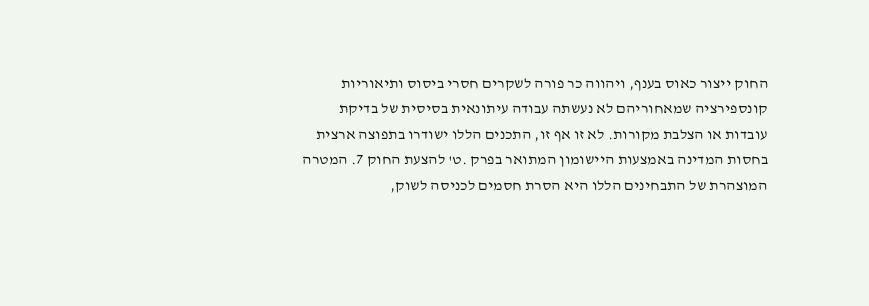החוק ייצור כאוס בענף, ויהווה כר פורה לשקרים חסרי ביסוס ותיאוריות קונספירציה שמאחוריהם לא נעשתה עבודה עיתונאית בסיסית של בדיקת עובדות או הצלבת מקורות. לא זו אף זו, התכנים הללו ישודרו בתפוצה ארצית בחסות המדינה באמצעות היישומון המתואר בפרק .ט' להצעת החוק 7. המטרה המוצהרת של התבחינים הללו היא הסרת חסמים לכניסה לשוק,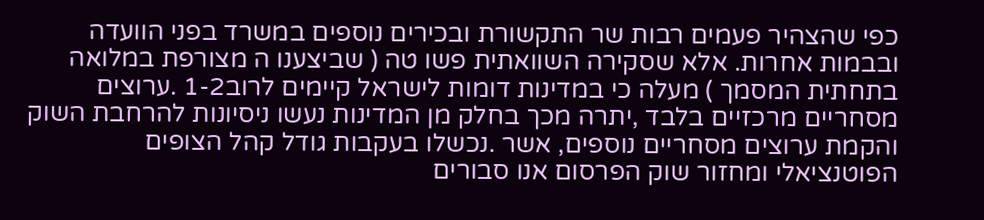כפי שהצהיר פעמים רבות שר התקשורת ובכירים נוספים במשרד בפני הוועדה ובבמות אחרות. אלא שסקירה השוואתית פשו טה ( שביצענו ה מצורפת במלואה בתחתית המסמך ) מעלה כי במדינות דומות לישראל קיימים לרוב1-2 .ערוצים מסחריים מרכזיים בלבד ,יתרה מכך בחלק מן המדינות נעשו ניסיונות להרחבת השוק והקמת ערוצים מסחריים נוספים, אשר .נכשלו בעקבות גודל קהל הצופים הפוטנציאלי ומחזור שוק הפרסום אנו סבורים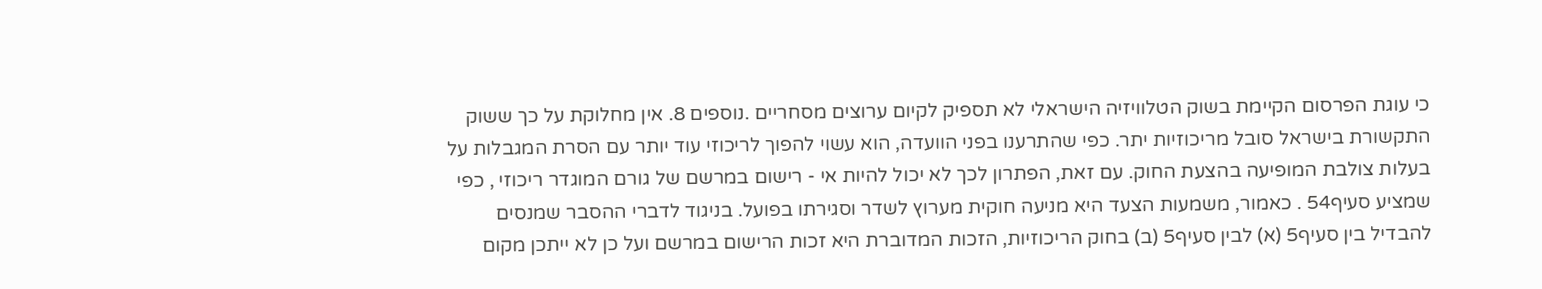כי עוגת הפרסום הקיימת בשוק הטלוויזיה הישראלי לא תספיק לקיום ערוצים מסחריים .נוספים 8. אין מחלוקת על כך ששוק התקשורת בישראל סובל מריכוזיות יתר. כפי שהתרענו בפני הוועדה, הוא עשוי להפוך לריכוזי עוד יותר עם הסרת המגבלות על בעלות צולבת המופיעה בהצעת החוק. עם זאת, הפתרון לכך לא יכול להיות אי - רישום במרשם של גורם המוגדר ריכוזי , כפי שמציע סעיף54 . כאמור, משמעות הצעד היא מניעה חוקית מערוץ לשדר וסגירתו בפועל. בניגוד לדברי ההסבר שמנסים להבדיל בין סעיף5 (א) לבין סעיף5 (ב) בחוק הריכוזיות, הזכות המדוברת היא זכות הרישום במרשם ועל כן לא ייתכן מקום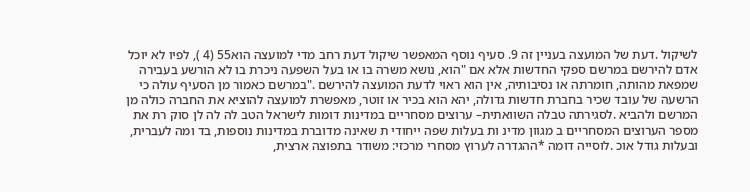לשיקול .דעת של המועצה בעניין זה 9. סעיף נוסף המאפשר שיקול דעת רחב מדי למועצה הוא55 (4 ), לפיו לא יוכל אדם להירשם במרשם ספקי החדשות אלא אם "הוא, נושא משרה בו או בעל השפעה ניכרת בו לא הורשע בעבירה שמפאת מהותה, חומרתה או נסיבותיה, אין הוא ראוי לדעת המועצה להירשם ."במרשם כאמור מן הסעיף עולה כי הרשעה של עובד שכיר בחברת חדשות גדולה, יהא הוא בכיר או זוטר, מאפשרת למועצה להוציא את החברה כולה מן המרשם ולהביא .לסגירתה טבלה השוואתית– ערוצים מסחריים במדינות דומות לישראל הטב לה לה לן סוק רת את מספר הערוצים המסחריים ב מגוון מדינ ות בעלות שפה ייחודי ת שאינה מדוברת במדינות נוספות, בד ומה לעברית, ובעלות גודל אוכ .לוסייה דומה *ההגדרה לערוץ מסחרי מרכזי: משודר בתפוצה ארצית,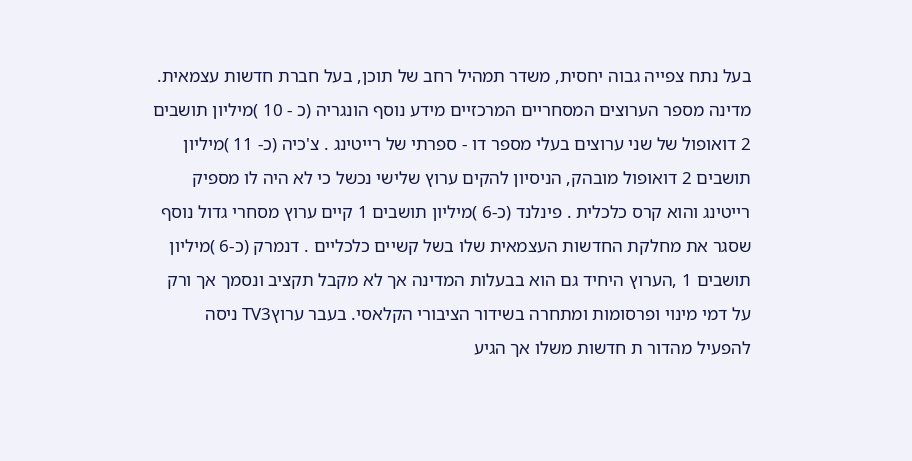בעל נתח צפייה גבוה יחסית, משדר תמהיל רחב של תוכן, בעל חברת חדשות עצמאית. מדינה מספר הערוצים המסחריים המרכזיים מידע נוסף הונגריה (כ - 10 )מיליון תושבים 2 דואופול של שני ערוצים בעלי מספר דו - ספרתי של רייטינג . צ'כיה (כ- 11 )מיליון תושבים 2 דואופול מובהק, הניסיון להקים ערוץ שלישי נכשל כי לא היה לו מספיק רייטינג והוא קרס כלכלית . פינלנד (כ-6 )מיליון תושבים 1 קיים ערוץ מסחרי גדול נוסף שסגר את מחלקת החדשות העצמאית שלו בשל קשיים כלכליים . דנמרק (כ-6 )מיליון תושבים 1 ,הערוץ היחיד גם הוא בבעלות המדינה אך לא מקבל תקציב ונסמך אך ורק על דמי מינוי ופרסומות ומתחרה בשידור הציבורי הקלאסי. בעבר ערוץTV3 ניסה להפעיל מהדור ת חדשות משלו אך הגיע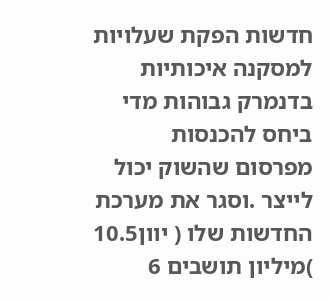חדשות הפקת שעלויות למסקנה איכותיות בדנמרק גבוהות מדי ביחס להכנסות מפרסום שהשוק יכול לייצר .וסגר את מערכת החדשות שלו ( יוון10.5 )מיליון תושבים 6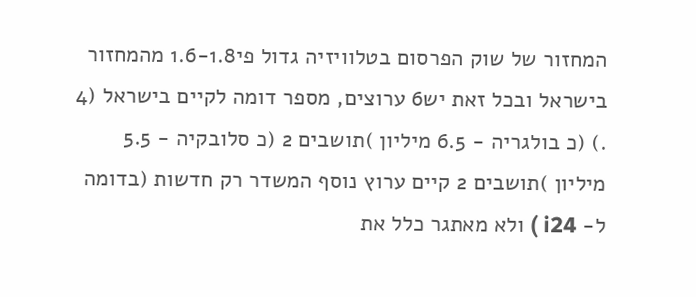המחזור של שוק הפרסום בטלוויזיה גדול פי1.6-1.8 מהמחזור בישראל ובכל זאת יש6 ערוצים, מספר דומה לקיים בישראל (4 .) (כ בולגריה - 6.5 מיליון )תושבים 2 (כ סלובקיה - 5.5 מיליון )תושבים 2 קיים ערוץ נוסף המשדר רק חדשות (בדומה ל- i24 ) ולא מאתגר כלל את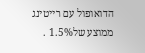הדואופול עם רייטינג ממוצע של1.5% .